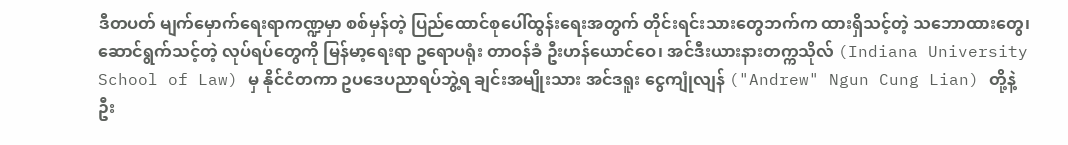ဒီတပတ် မျက်မှောက်ရေးရာကဏ္ဍမှာ စစ်မှန်တဲ့ ပြည်ထောင်စုပေါ်ထွန်းရေးအတွက် တိုင်းရင်းသားတွေဘက်က ထားရှိသင့်တဲ့ သဘောထားတွေ၊ ဆောင်ရွက်သင့်တဲ့ လုပ်ရပ်တွေကို မြန်မာ့ရေးရာ ဥရောပရုံး တာဝန်ခံ ဦးဟန်ယောင်ဝေ၊ အင်ဒီးယားနားတက္ကသိုလ် (Indiana University School of Law) မှ နိုင်ငံတကာ ဥပဒေပညာရပ်ဘွဲ့ရ ချင်းအမျိုးသား အင်ဒရူး ငွေကျုံလျန် ("Andrew" Ngun Cung Lian) တို့နဲ့ ဦး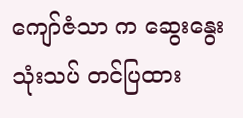ကျော်ဇံသာ က ဆွေးနွေးသုံးသပ် တင်ပြထား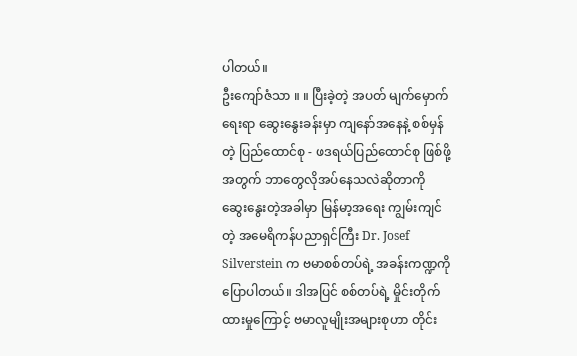ပါတယ်။
ဦးကျော်ဇံသာ ။ ။ ပြီးခဲ့တဲ့ အပတ် မျက်မှောက်ရေးရာ ဆွေးနွေးခန်းမှာ ကျနော်အနေနဲ့ စစ်မှန်တဲ့ ပြည်ထောင်စု - ဖဒရယ်ပြည်ထောင်စု ဖြစ်ဖို့အတွက် ဘာတွေလိုအပ်နေသလဲဆိုတာကို ဆွေးနွေးတဲ့အခါမှာ မြန်မာ့အရေး ကျွမ်းကျင်တဲ့ အမေရိကန်ပညာရှင်ကြီး Dr. Josef Silverstein က ဗမာစစ်တပ်ရဲ့ အခန်းကဏ္ဍကို ပြောပါတယ်။ ဒါအပြင် စစ်တပ်ရဲ့ မှိုင်းတိုက်ထားမှုကြောင့် ဗမာလူမျိုးအများစုဟာ တိုင်း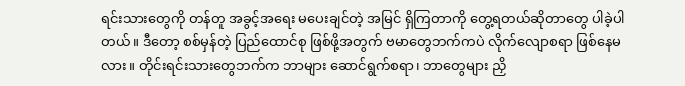ရင်းသားတွေကို တန်တူ အခွင့်အရေး မပေးချင်တဲ့ အမြင် ရှိကြတာကို တွေ့ရတယ်ဆိုတာတွေ ပါခဲ့ပါတယ်။ ဒီတော့ စစ်မှန်တဲ့ ပြည်ထောင်စု ဖြစ်ဖို့အတွက် ဗမာတွေဘက်ကပဲ လိုက်လျောစရာ ဖြစ်နေမလား။ တိုင်းရင်းသားတွေဘက်က ဘာများ ဆောင်ရွက်စရာ၊ ဘာတွေများ ညှိ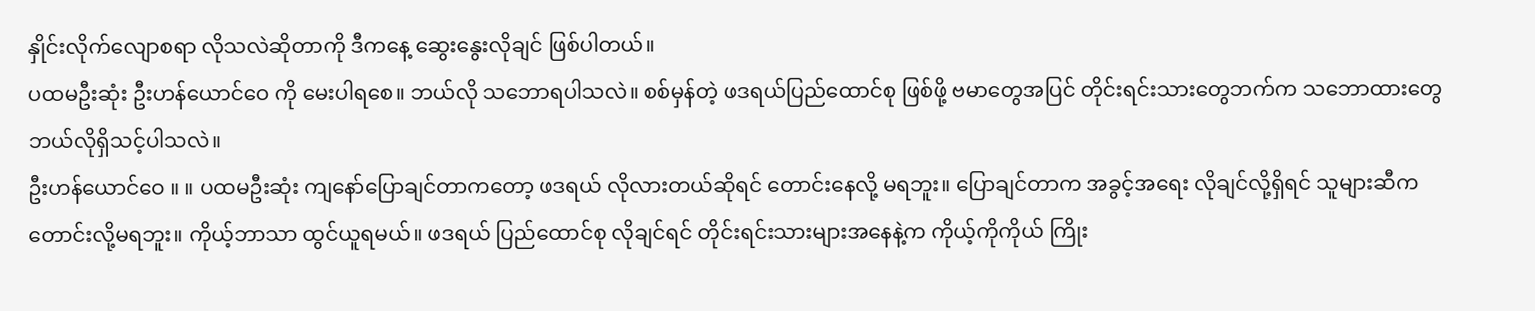နှိုင်းလိုက်လျောစရာ လိုသလဲဆိုတာကို ဒီကနေ့ ဆွေးနွေးလိုချင် ဖြစ်ပါတယ်။
ပထမဦးဆုံး ဦးဟန်ယောင်ဝေ ကို မေးပါရစေ။ ဘယ်လို သဘောရပါသလဲ။ စစ်မှန်တဲ့ ဖဒရယ်ပြည်ထောင်စု ဖြစ်ဖို့ ဗမာတွေအပြင် တိုင်းရင်းသားတွေဘက်က သဘောထားတွေ ဘယ်လိုရှိသင့်ပါသလဲ။
ဦးဟန်ယောင်ဝေ ။ ။ ပထမဦးဆုံး ကျနော်ပြောချင်တာကတော့ ဖဒရယ် လိုလားတယ်ဆိုရင် တောင်းနေလို့ မရဘူး။ ပြောချင်တာက အခွင့်အရေး လိုချင်လို့ရှိရင် သူများဆီက တောင်းလို့မရဘူး။ ကိုယ့်ဘာသာ ထွင်ယူရမယ်။ ဖဒရယ် ပြည်ထောင်စု လိုချင်ရင် တိုင်းရင်းသားများအနေနဲ့က ကိုယ့်ကိုကိုယ် ကြိုး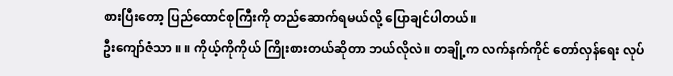စားပြီးတော့ ပြည်ထောင်စုကြီးကို တည်ဆောက်ရမယ်လို့ ပြောချင်ပါတယ်။
ဦးကျော်ဇံသာ ။ ။ ကိုယ့်ကိုကိုယ် ကြိုးစားတယ်ဆိုတာ ဘယ်လိုလဲ။ တချို့က လက်နက်ကိုင် တော်လှန်ရေး လုပ်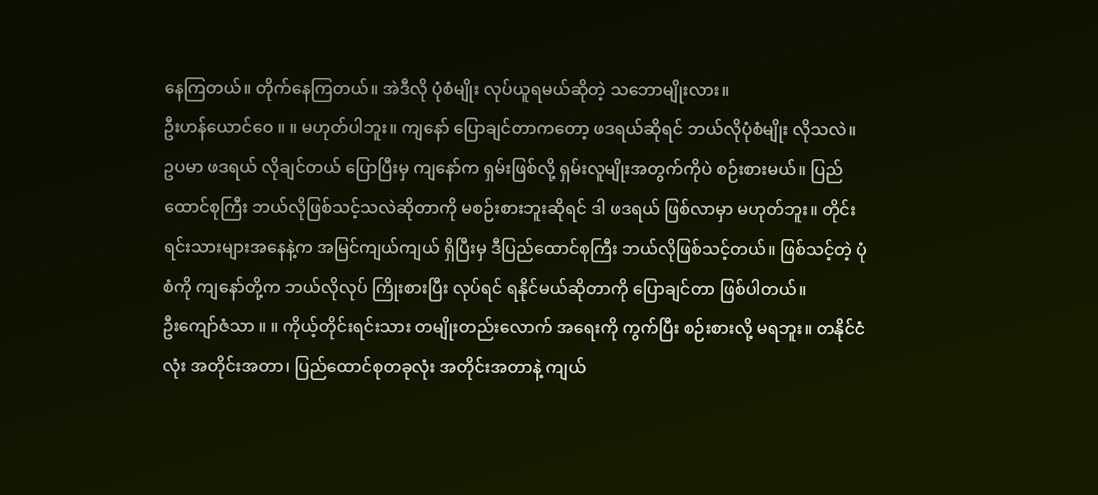နေကြတယ်။ တိုက်နေကြတယ်။ အဲဒီလို ပုံစံမျိုး လုပ်ယူရမယ်ဆိုတဲ့ သဘောမျိုးလား။
ဦးဟန်ယောင်ဝေ ။ ။ မဟုတ်ပါဘူး။ ကျနော် ပြောချင်တာကတော့ ဖဒရယ်ဆိုရင် ဘယ်လိုပုံစံမျိုး လိုသလဲ။ ဥပမာ ဖဒရယ် လိုချင်တယ် ပြောပြီးမှ ကျနော်က ရှမ်းဖြစ်လို့ ရှမ်းလူမျိုးအတွက်ကိုပဲ စဉ်းစားမယ်။ ပြည်ထောင်စုကြီး ဘယ်လိုဖြစ်သင့်သလဲဆိုတာကို မစဉ်းစားဘူးဆိုရင် ဒါ ဖဒရယ် ဖြစ်လာမှာ မဟုတ်ဘူး။ တိုင်းရင်းသားများအနေနဲ့က အမြင်ကျယ်ကျယ် ရှိပြီးမှ ဒီပြည်ထောင်စုကြီး ဘယ်လိုဖြစ်သင့်တယ်။ ဖြစ်သင့်တဲ့ ပုံစံကို ကျနော်တို့က ဘယ်လိုလုပ် ကြိုးစားပြီး လုပ်ရင် ရနိုင်မယ်ဆိုတာကို ပြောချင်တာ ဖြစ်ပါတယ်။
ဦးကျော်ဇံသာ ။ ။ ကိုယ့်တိုင်းရင်းသား တမျိုးတည်းလောက် အရေးကို ကွက်ပြီး စဉ်းစားလို့ မရဘူး။ တနိုင်ငံလုံး အတိုင်းအတာ၊ ပြည်ထောင်စုတခုလုံး အတိုင်းအတာနဲ့ ကျယ်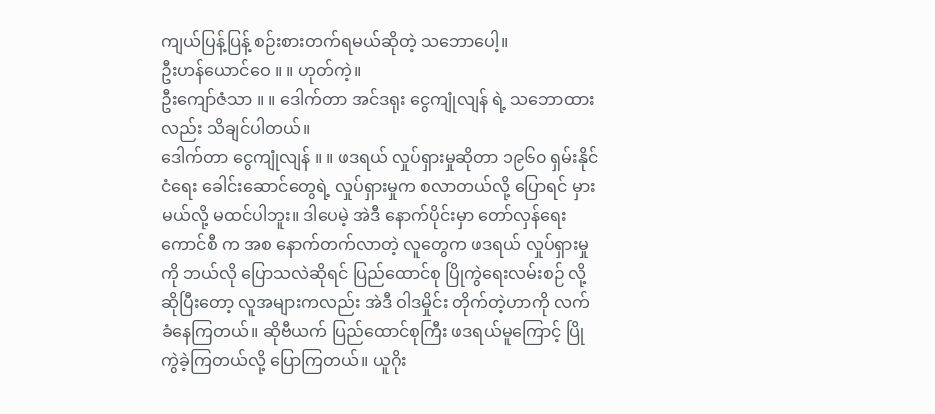ကျယ်ပြန့်ပြန့် စဉ်းစားတက်ရမယ်ဆိုတဲ့ သဘောပေါ့။
ဦးဟန်ယောင်ဝေ ။ ။ ဟုတ်ကဲ့။
ဦးကျော်ဇံသာ ။ ။ ဒေါက်တာ အင်ဒရုး ငွေကျုံလျန် ရဲ့ သဘောထားလည်း သိချင်ပါတယ်။
ဒေါက်တာ ငွေကျုံလျန် ။ ။ ဖဒရယ် လှုပ်ရှားမှုဆိုတာ ၁၉၆၀ ရှမ်းနိုင်ငံရေး ခေါင်းဆောင်တွေရဲ့ လှုပ်ရှားမှုက စလာတယ်လို့ ပြောရင် မှားမယ်လို့ မထင်ပါဘူး။ ဒါပေမဲ့ အဲဒီ နောက်ပိုင်းမှာ တော်လှန်ရေးကောင်စီ က အစ နောက်တက်လာတဲ့ လူတွေက ဖဒရယ် လှုပ်ရှားမှုကို ဘယ်လို ပြောသလဲဆိုရင် ပြည်ထောင်စု ပြိုကွဲရေးလမ်းစဉ် လို့ ဆိုပြီးတော့ လူအများကလည်း အဲဒီ ဝါဒမှိုင်း တိုက်တဲ့ဟာကို လက်ခံနေကြတယ်။ ဆိုဗီယက် ပြည်ထောင်စုကြီး ဖဒရယ်မူကြောင့် ပြိုကွဲခဲ့ကြတယ်လို့ ပြောကြတယ်။ ယူဂိုး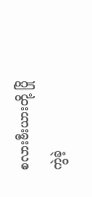စလားဗီးယားတို့ ပြိုကွဲခဲ့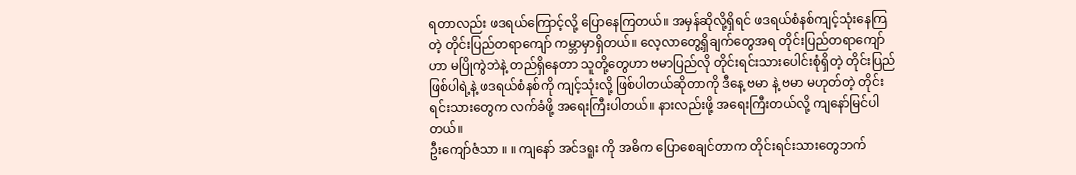ရတာလည်း ဖဒရယ်ကြောင့်လို့ ပြောနေကြတယ်။ အမှန်ဆိုလို့ရှိရင် ဖဒရယ်စံနစ်ကျင့်သုံးနေကြတဲ့ တိုင်းပြည်တရာကျော် ကမ္ဘာမှာရှိတယ်။ လေ့လာတွေ့ရှိချက်တွေအရ တိုင်းပြည်တရာကျော်ဟာ မပြိုကွဲဘဲနဲ့ တည်ရှိနေတာ သူတို့တွေဟာ ဗမာပြည်လို တိုင်းရင်းသားပေါင်းစုံရှိတဲ့ တိုင်းပြည်ဖြစ်ပါရဲ့နဲ့ ဖဒရယ်စံနစ်ကို ကျင့်သုံးလို့ ဖြစ်ပါတယ်ဆိုတာကို ဒီနေ့ ဗမာ နဲ့ ဗမာ မဟုတ်တဲ့ တိုင်းရင်းသားတွေက လက်ခံဖို့ အရေးကြီးပါတယ်။ နားလည်းဖို့ အရေးကြီးတယ်လို့ ကျနော်မြင်ပါတယ်။
ဦးကျော်ဇံသာ ။ ။ ကျနော် အင်ဒရူး ကို အဓိက ပြောစေချင်တာက တိုင်းရင်းသားတွေဘက်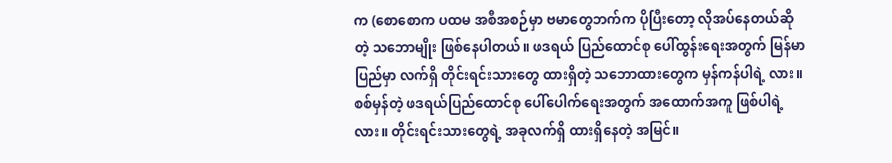က (စောစောက ပထမ အစီအစဉ်မှာ ဗမာတွေဘက်က ပိုပြီးတော့ လိုအပ်နေတယ်ဆိုတဲ့ သဘောမျိုး ဖြစ်နေပါတယ်။ ဖဒရယ် ပြည်ထောင်စု ပေါ်ထွန်းရေးအတွက် မြန်မာပြည်မှာ လက်ရှိ တိုင်းရင်းသားတွေ ထားရှိတဲ့ သဘောထားတွေက မှန်ကန်ပါရဲ့ လား။ စစ်မှန်တဲ့ ဖဒရယ်ပြည်ထောင်စု ပေါ်ပေါက်ရေးအတွက် အထောက်အကူ ဖြစ်ပါရဲ့ လား။ တိုင်းရင်းသားတွေရဲ့ အခုလက်ရှိ ထားရှိနေတဲ့ အမြင်။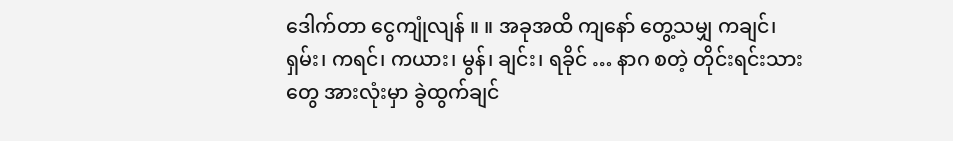ဒေါက်တာ ငွေကျုံလျန် ။ ။ အခုအထိ ကျနော် တွေ့သမျှ ကချင်၊ ရှမ်း၊ ကရင်၊ ကယား၊ မွန်၊ ချင်း၊ ရခိုင် … နာဂ စတဲ့ တိုင်းရင်းသားတွေ အားလုံးမှာ ခွဲထွက်ချင်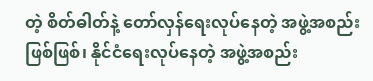တဲ့ စိတ်ဓါတ်နဲ့ တော်လှန်ရေးလုပ်နေတဲ့ အဖွဲ့အစည်းဖြစ်ဖြစ်၊ နိုင်ငံရေးလုပ်နေတဲ့ အဖွဲ့အစည်း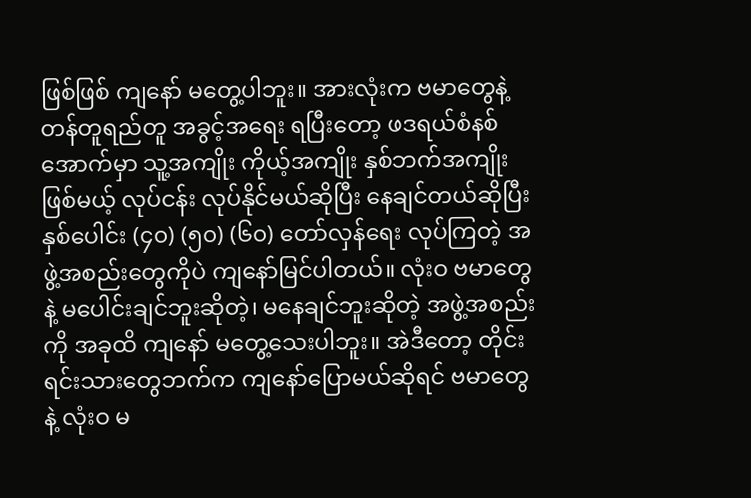ဖြစ်ဖြစ် ကျနော် မတွေ့ပါဘူး။ အားလုံးက ဗမာတွေနဲ့ တန်တူရည်တူ အခွင့်အရေး ရပြီးတော့ ဖဒရယ်စံနစ်အောက်မှာ သူ့အကျိုး ကိုယ့်အကျိုး နှစ်ဘက်အကျိုးဖြစ်မယ့် လုပ်ငန်း လုပ်နိုင်မယ်ဆိုပြီး နေချင်တယ်ဆိုပြီး နှစ်ပေါင်း (၄၀) (၅၀) (၆၀) တော်လှန်ရေး လုပ်ကြတဲ့ အဖွဲ့အစည်းတွေကိုပဲ ကျနော်မြင်ပါတယ်။ လုံးဝ ဗမာတွေနဲ့ မပေါင်းချင်ဘူးဆိုတဲ့၊ မနေချင်ဘူးဆိုတဲ့ အဖွဲ့အစည်းကို အခုထိ ကျနော် မတွေ့သေးပါဘူး။ အဲဒီတော့ တိုင်းရင်းသားတွေဘက်က ကျနော်ပြောမယ်ဆိုရင် ဗမာတွေနဲ့ လုံးဝ မ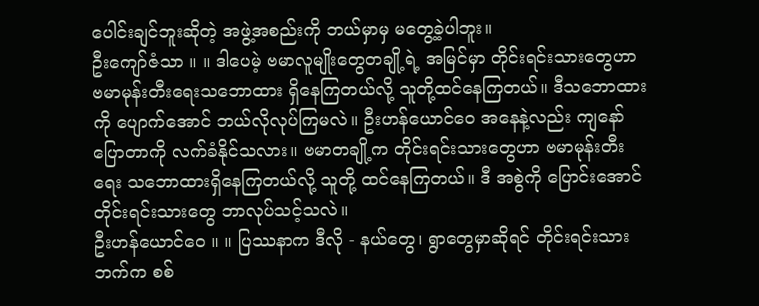ပေါင်းချင်ဘူးဆိုတဲ့ အဖွဲ့အစည်းကို ဘယ်မှာမှ မတွေ့ခဲ့ပါဘူး။
ဦးကျော်ဇံသာ ။ ။ ဒါပေမဲ့ ဗမာလူမျိုးတွေတချို့ရဲ့ အမြင်မှာ တိုင်းရင်းသားတွေဟာ ဗမာမုန်းတီးရေးသဘောထား ရှိနေကြတယ်လို့ သူတို့ထင်နေကြတယ်။ ဒီသဘောထားကို ပျောက်အောင် ဘယ်လိုလုပ်ကြမလဲ။ ဦးဟန်ယောင်ဝေ အနေနဲ့လည်း ကျနော်ပြောတာကို လက်ခံနိုင်သလား။ ဗမာတချို့က တိုင်းရင်းသားတွေဟာ ဗမာမုန်းတီးရေး သဘောထားရှိနေကြတယ်လို့ သူတို့ ထင်နေကြတယ်။ ဒီ အစွဲကို ပြောင်းအောင် တိုင်းရင်းသားတွေ ဘာလုပ်သင့်သလဲ။
ဦးဟန်ယောင်ဝေ ။ ။ ပြဿနာက ဒီလို - နယ်တွေ၊ ရွာတွေမှာဆိုရင် တိုင်းရင်းသားဘက်က စစ်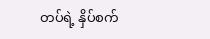တပ်ရဲ့ နှိပ်စက်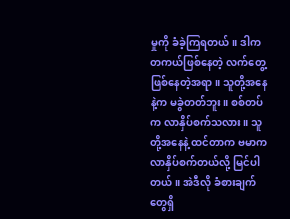မှုကို ခံခဲ့ကြရတယ်။ ဒါက တကယ်ဖြစ်နေတဲ့ လက်တွေ့ဖြစ်နေတဲ့အရာ။ သူတို့အနေနဲ့က မခွဲတတ်ဘူး။ စစ်တပ်က လာနှိပ်စက်သလား။ သူတို့အနေနဲ့ ထင်တာက ဗမာက လာနှိပ်စက်တယ်လို့ မြင်ပါတယ်။ အဲဒီလို ခံစားချက်တွေရှိ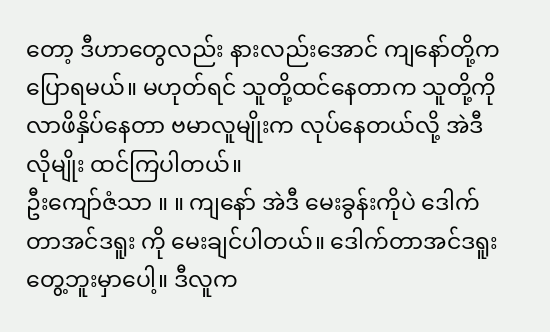တော့ ဒီဟာတွေလည်း နားလည်းအောင် ကျနော်တို့က ပြောရမယ်။ မဟုတ်ရင် သူတို့ထင်နေတာက သူတို့ကို လာဖိနှိပ်နေတာ ဗမာလူမျိုးက လုပ်နေတယ်လို့ အဲဒီလိုမျိုး ထင်ကြပါတယ်။
ဦးကျော်ဇံသာ ။ ။ ကျနော် အဲဒီ မေးခွန်းကိုပဲ ဒေါက်တာအင်ဒရူး ကို မေးချင်ပါတယ်။ ဒေါက်တာအင်ဒရူး တွေ့ဘူးမှာပေါ့။ ဒီလူက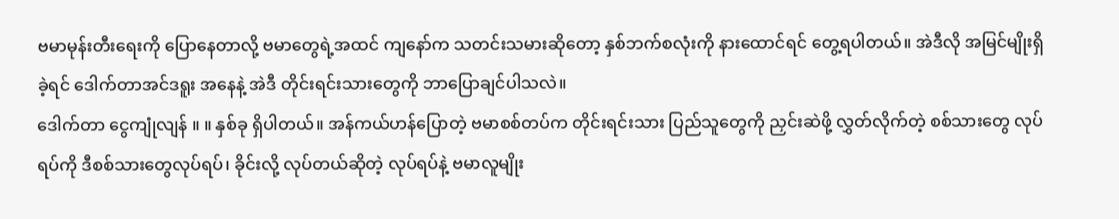ဗမာမုန်းတီးရေးကို ပြောနေတာလို့ ဗမာတွေရဲ့အထင် ကျနော်က သတင်းသမားဆိုတော့ နှစ်ဘက်စလုံးကို နားထောင်ရင် တွေ့ရပါတယ်။ အဲဒီလို အမြင်မျိုးရှိခဲ့ရင် ဒေါက်တာအင်ဒရူး အနေနဲ့ အဲဒီ တိုင်းရင်းသားတွေကို ဘာပြောချင်ပါသလဲ။
ဒေါက်တာ ငွေကျုံလျန် ။ ။ နှစ်ခု ရှိပါတယ်။ အန်ကယ်ဟန်ပြောတဲ့ ဗမာစစ်တပ်က တိုင်းရင်းသား ပြည်သူတွေကို ညှင်းဆဲဖို့ လွှတ်လိုက်တဲ့ စစ်သားတွေ လုပ်ရပ်ကို ဒီစစ်သားတွေလုပ်ရပ်၊ ခိုင်းလို့ လုပ်တယ်ဆိုတဲ့ လုပ်ရပ်နဲ့ ဗမာလူမျိုး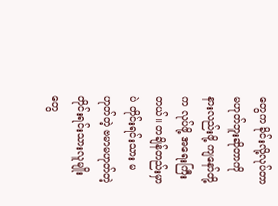တွေက ခိုင်းလို့လုပ်တာ မဟုတ်ဘူးဆိုတာကို နားလည်းဖို့ ကျနော်တို့က လုပ်ဖို့ အရေးကြီးတယ်။ တချိန်တည်းမှာပဲ တိုင်းရင်းသား မဟုတ်တဲ့ ဗမာမဟုတ်တဲ့ တိုင်းရင်းသားလူမျိုးတွေ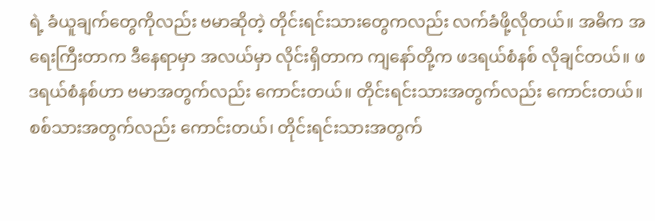ရဲ့ ခံယူချက်တွေကိုလည်း ဗမာဆိုတဲ့ တိုင်းရင်းသားတွေကလည်း လက်ခံဖို့လိုတယ်။ အဓိက အရေးကြီးတာက ဒီနေရာမှာ အလယ်မှာ လိုင်းရှိတာက ကျနော်တို့က ဖဒရယ်စံနစ် လိုချင်တယ်။ ဖဒရယ်စံနစ်ဟာ ဗမာအတွက်လည်း ကောင်းတယ်။ တိုင်းရင်းသားအတွက်လည်း ကောင်းတယ်။ စစ်သားအတွက်လည်း ကောင်းတယ်၊ တိုင်းရင်းသားအတွက်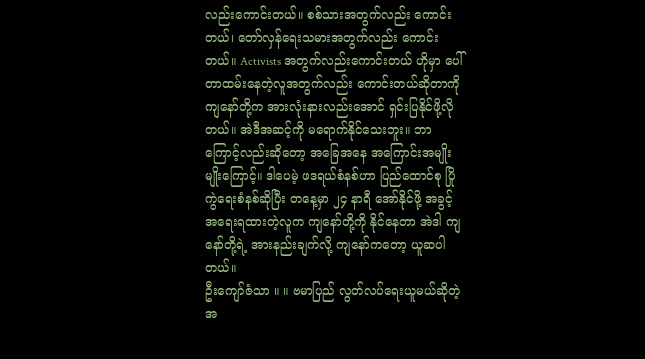လည်းကောင်းတယ်။ စစ်သားအတွက်လည်း ကောင်းတယ်၊ တော်လှန်ရေးသမားအတွက်လည်း ကောင်းတယ်။ Activists အတွက်လည်းကောင်းတယ် ဟိုမှာ ပေါ်တာထမ်းနေတဲ့လူအတွက်လည်း ကောင်းတယ်ဆိုတာကို ကျနော်တို့က အားလုံးနားလည်းအောင် ရှင်းပြနိုင်ဖို့လိုတယ်။ အဲဒီအဆင့်ကို မရောက်နိုင်သေးဘူး။ ဘာကြောင့်လည်းဆိုတော့ အခြေအနေ အကြောင်းအမျိုးမျိုးကြောင့်။ ဒါပေမဲ့ ဖဒရယ်စံနစ်ဟာ ပြည်ထောင်စု ပြိုကွဲရေးစံနစ်ဆိုပြီး တနေ့မှာ ၂၄ နာရီ အော်နိုင်ဖို့ အခွင့်အရေးရထားတဲ့လူက ကျနော်တို့ကို နိုင်နေတာ အဲဒါ ကျနော်တို့ရဲ့ အားနည်းချက်လို့ ကျနော်ကတော့ ယူဆပါတယ်။
ဦးကျော်ဇံသာ ။ ။ ဗမာပြည် လွတ်လပ်ရေးယူမယ်ဆိုတဲ့အ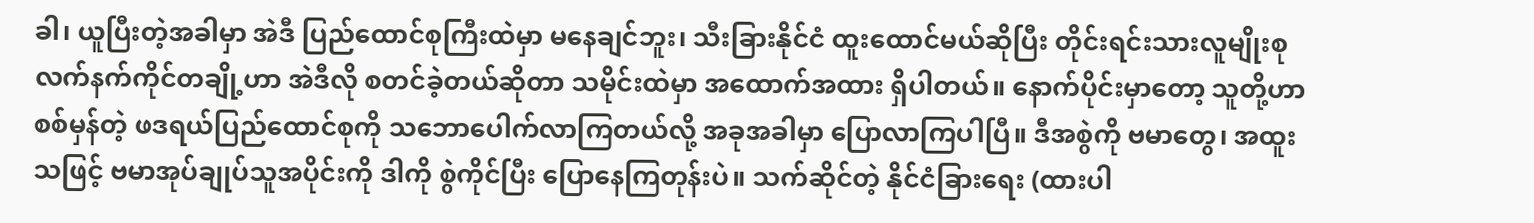ခါ၊ ယူပြီးတဲ့အခါမှာ အဲဒီ ပြည်ထောင်စုကြီးထဲမှာ မနေချင်ဘူး၊ သီးခြားနိုင်ငံ ထူးထောင်မယ်ဆိုပြီး တိုင်းရင်းသားလူမျိုးစု လက်နက်ကိုင်တချို့ဟာ အဲဒီလို စတင်ခဲ့တယ်ဆိုတာ သမိုင်းထဲမှာ အထောက်အထား ရှိပါတယ်။ နောက်ပိုင်းမှာတော့ သူတို့ဟာ စစ်မှန်တဲ့ ဖဒရယ်ပြည်ထောင်စုကို သဘောပေါက်လာကြတယ်လို့ အခုအခါမှာ ပြောလာကြပါပြီ။ ဒီအစွဲကို ဗမာတွေ၊ အထူးသဖြင့် ဗမာအုပ်ချုပ်သူအပိုင်းကို ဒါကို စွဲကိုင်ပြီး ပြောနေကြတုန်းပဲ။ သက်ဆိုင်တဲ့ နိုင်ငံခြားရေး (ထားပါ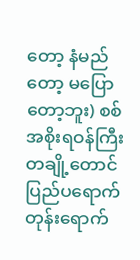တော့ နံမည်တော့ မပြောတော့ဘူး) စစ်အစိုးရဝန်ကြီးတချို့တောင် ပြည်ပရောက်တုန်းရောက်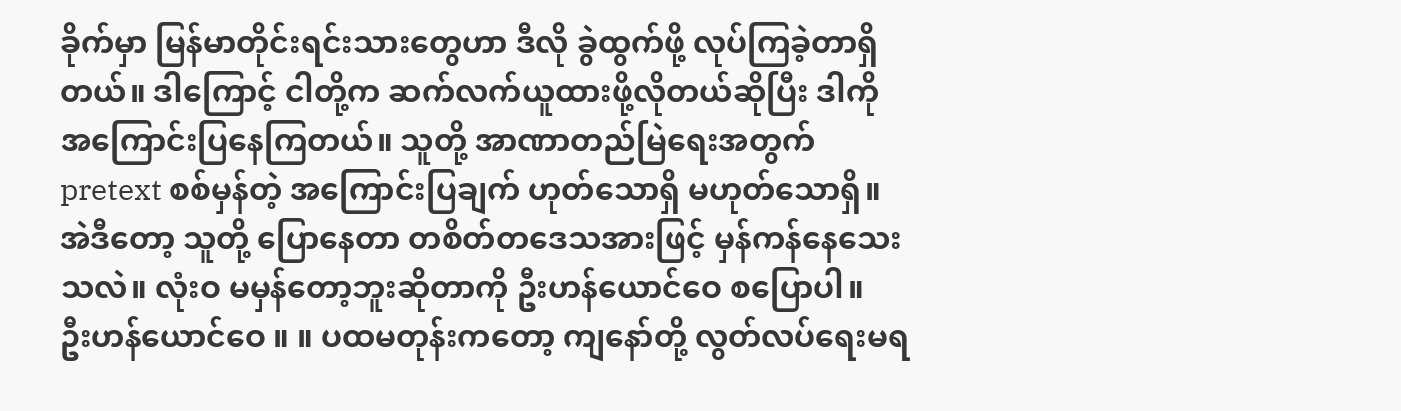ခိုက်မှာ မြန်မာတိုင်းရင်းသားတွေဟာ ဒီလို ခွဲထွက်ဖို့ လုပ်ကြခဲ့တာရှိတယ်။ ဒါကြောင့် ငါတို့က ဆက်လက်ယူထားဖို့လိုတယ်ဆိုပြီး ဒါကို အကြောင်းပြနေကြတယ်။ သူတို့ အာဏာတည်မြဲရေးအတွက် pretext စစ်မှန်တဲ့ အကြောင်းပြချက် ဟုတ်သောရှိ မဟုတ်သောရှိ။ အဲဒီတော့ သူတို့ ပြောနေတာ တစိတ်တဒေသအားဖြင့် မှန်ကန်နေသေးသလဲ။ လုံးဝ မမှန်တော့ဘူးဆိုတာကို ဦးဟန်ယောင်ဝေ စပြောပါ။
ဦးဟန်ယောင်ဝေ ။ ။ ပထမတုန်းကတော့ ကျနော်တို့ လွတ်လပ်ရေးမရ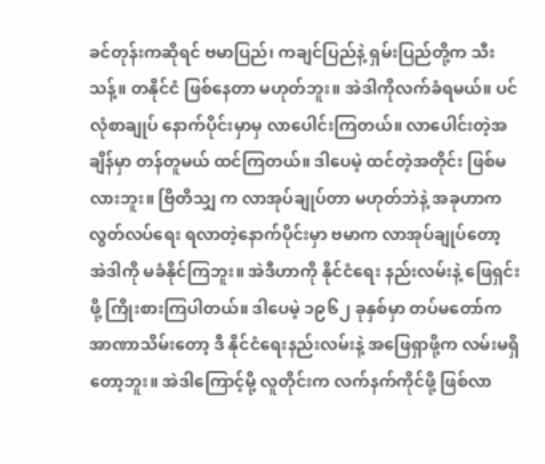ခင်တုန်းကဆိုရင် ဗမာပြည်၊ ကချင်ပြည်နဲ့ ရှမ်းပြည်တို့က သီးသန့်။ တနိုင်ငံ ဖြစ်နေတာ မဟုတ်ဘူး။ အဲဒါကိုလက်ခံရမယ်။ ပင်လုံစာချုပ် နောက်ပိုင်းမှာမှ လာပေါင်းကြတယ်။ လာပေါင်းတဲ့အချိန်မှာ တန်တူမယ် ထင်ကြတယ်။ ဒါပေမဲ့ ထင်တဲ့အတိုင်း ဖြစ်မလားဘူး။ ဗြိတိသျှ က လာအုပ်ချုပ်တာ မဟုတ်ဘဲနဲ့ အခုဟာက လွတ်လပ်ရေး ရလာတဲ့နောက်ပိုင်းမှာ ဗမာက လာအုပ်ချုပ်တော့ အဲဒါကို မခံနိုင်ကြဘူး။ အဲဒီဟာကို နိုင်ငံရေး နည်းလမ်းနဲ့ ဖြေရှင်းဖို့ ကြိုးစားကြပါတယ်။ ဒါပေမဲ့ ၁၉၆၂ ခုနှစ်မှာ တပ်မတော်က အာဏာသိမ်းတော့ ဒီ နိုင်ငံရေးနည်းလမ်းနဲ့ အဖြေရှာဖို့က လမ်းမရှိတော့ဘူး။ အဲဒါကြောင့်မို့ လူတိုင်းက လက်နက်ကိုင်ဖို့ ဖြစ်လာ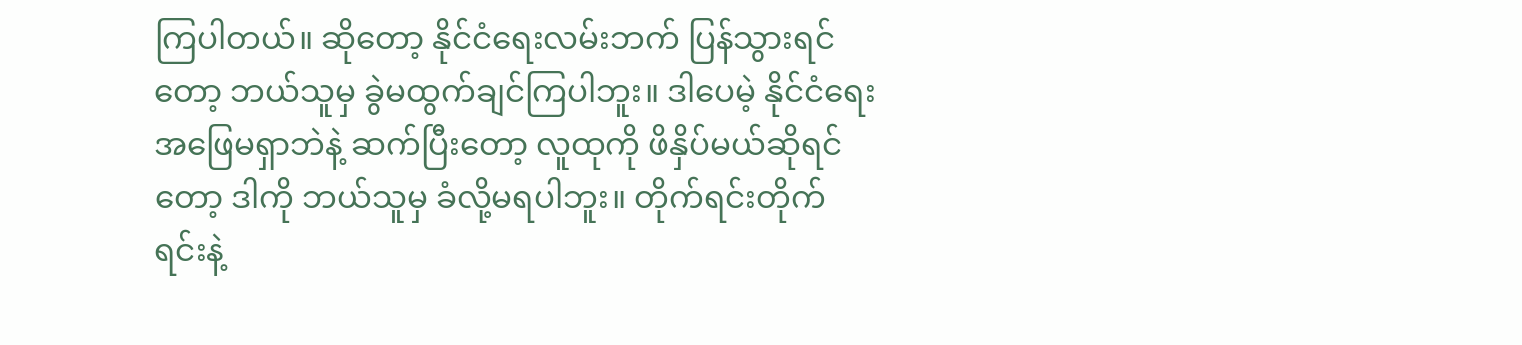ကြပါတယ်။ ဆိုတော့ နိုင်ငံရေးလမ်းဘက် ပြန်သွားရင်တော့ ဘယ်သူမှ ခွဲမထွက်ချင်ကြပါဘူး။ ဒါပေမဲ့ နိုင်ငံရေး အဖြေမရှာဘဲနဲ့ ဆက်ပြီးတော့ လူထုကို ဖိနှိပ်မယ်ဆိုရင်တော့ ဒါကို ဘယ်သူမှ ခံလို့မရပါဘူး။ တိုက်ရင်းတိုက်ရင်းနဲ့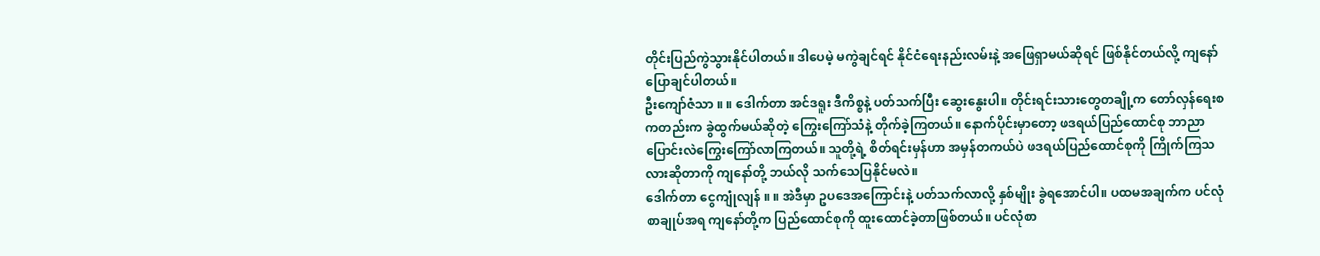တိုင်းပြည်ကွဲသွားနိုင်ပါတယ်။ ဒါပေမဲ့ မကွဲချင်ရင် နိုင်ငံရေးနည်းလမ်းနဲ့ အဖြေရှာမယ်ဆိုရင် ဖြစ်နိုင်တယ်လို့ ကျနော်ပြောချင်ပါတယ်။
ဦးကျော်ဇံသာ ။ ။ ဒေါက်တာ အင်ဒရူး ဒီကိစ္စနဲ့ ပတ်သက်ပြီး ဆွေးနွေးပါ။ တိုင်းရင်းသားတွေတချို့က တော်လှန်ရေးစကတည်းက ခွဲထွက်မယ်ဆိုတဲ့ ကြွေးကြော်သံနဲ့ တိုက်ခဲ့ကြတယ်။ နောက်ပိုင်းမှာတော့ ဖဒရယ်ပြည်ထောင်စု ဘာညာ ပြောင်းလဲကြွေးကြော်လာကြတယ်။ သူတို့ရဲ့ စိတ်ရင်းမှန်ဟာ အမှန်တကယ်ပဲ ဖဒရယ်ပြည်ထောင်စုကို ကြိုက်ကြသလားဆိုတာကို ကျနော်တို့ ဘယ်လို သက်သေပြနိုင်မလဲ။
ဒေါက်တာ ငွေကျုံလျန် ။ ။ အဲဒီမှာ ဥပဒေအကြောင်းနဲ့ ပတ်သက်လာလို့ နှစ်မျိုး ခွဲရအောင်ပါ။ ပထမအချက်က ပင်လုံစာချုပ်အရ ကျနော်တို့က ပြည်ထောင်စုကို ထူးထောင်ခဲ့တာဖြစ်တယ်။ ပင်လုံစာ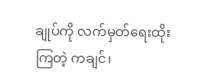ချုပ်ကို လက်မှတ်ရေးထိုးကြတဲ့ ကချင်၊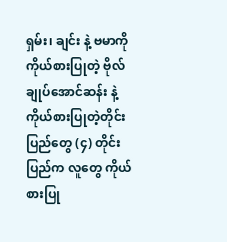ရှမ်း၊ ချင်း နဲ့ ဗမာကို ကိုယ်စားပြုတဲ့ ဗိုလ်ချုပ်အောင်ဆန်း နဲ့ ကိုယ်စားပြုတဲ့တိုင်းပြည်တွေ (၄) တိုင်းပြည်က လူတွေ ကိုယ်စားပြု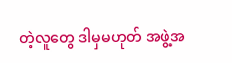တဲ့လူတွေ ဒါမှမဟုတ် အဖွဲ့အ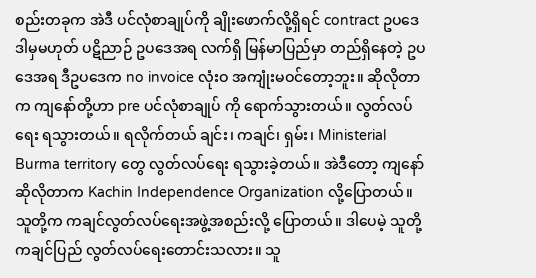စည်းတခုက အဲဒီ ပင်လုံစာချုပ်ကို ချိုးဖောက်လို့ရှိရင် contract ဥပဒေ ဒါမှမဟုတ် ပဋိညာဉ် ဥပဒေအရ လက်ရှိ မြန်မာပြည်မှာ တည်ရှိနေတဲ့ ဥပဒေအရ ဒီဥပဒေက no invoice လုံးဝ အကျုံးမဝင်တော့ဘူး။ ဆိုလိုတာက ကျနော်တို့ဟာ pre ပင်လုံစာချုပ် ကို ရောက်သွားတယ်။ လွတ်လပ်ရေး ရသွားတယ်။ ရလိုက်တယ် ချင်း၊ ကချင်၊ ရှမ်း၊ Ministerial Burma territory တွေ လွတ်လပ်ရေး ရသွားခဲ့တယ်။ အဲဒီတော့ ကျနော်ဆိုလိုတာက Kachin Independence Organization လို့ပြောတယ်။ သူတို့က ကချင်လွတ်လပ်ရေးအဖွဲ့အစည်းလို့ ပြောတယ်။ ဒါပေမဲ့ သူတို့ ကချင်ပြည် လွတ်လပ်ရေးတောင်းသလား။ သူ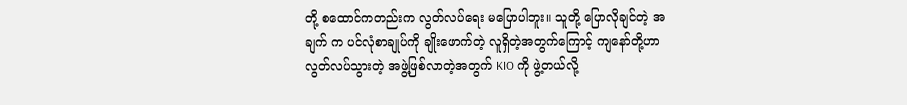တို့ စထောင်ကတည်းက လွတ်လပ်ရေး မပြောပါဘူး။ သူတို့ ပြောလိုချင်တဲ့ အချက် က ပင်လုံစာချုပ်ကို ချိုးဖောက်တဲ့ လူရှိတဲ့အတွက်ကြောင့် ကျနော်တို့ဟာ လွတ်လပ်သွားတဲ့ အဖွဲ့ဖြစ်လာတဲ့အတွက် KIO ကို ဖွဲ့တယ်လို့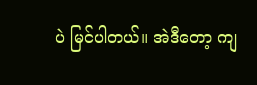ပဲ မြင်ပါတယ်။ အဲဒီတော့ ကျ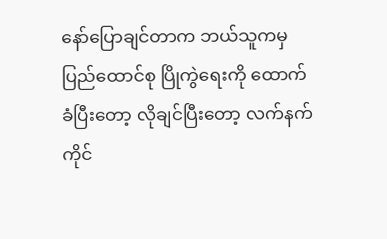နော်ပြောချင်တာက ဘယ်သူကမှ ပြည်ထောင်စု ပြိုကွဲရေးကို ထောက်ခံပြီးတော့ လိုချင်ပြီးတော့ လက်နက်ကိုင်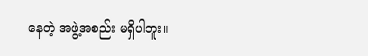နေတဲ့ အဖွဲ့အစည်း မရှိပါဘူး။